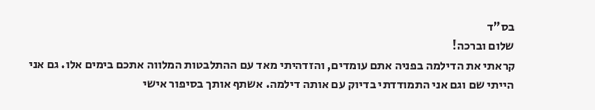בס"ד
שלום וברכה!
קראתי את הדילמה בפניה אתם עומדים, והזדהיתי מאד עם ההתלבטות המלווה אתכם בימים אלו. גם אני הייתי שם וגם אני התמודדתי בדיוק עם אותה דילמה. אשתף אותך בסיפור אישי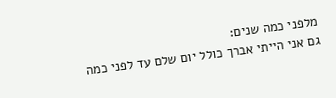מלפני כמה שנים:
גם אני הייתי אברך כולל יום שלם עד לפני כמה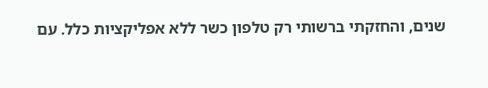שנים, והחזקתי ברשותי רק טלפון כשר ללא אפליקציות כלל. עם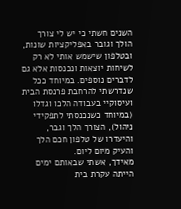השנים חשתי כי יש לי צורך הולך וגובר באפליקציות שונות, ובטלפון שישמש אותי לא רק לשיחות יוצאות ונכנסות אלא גם לדברים נוספים. במיוחד ככל שנדרשתי להרחבת פרנסת הבית ועיסוקיי בעבודה הלכו וגדלו (במיוחד כשנכנסתי לתפקידי ניהול), הצורך הלך וגבר, והיעדרו של טלפון חכם הלך והעיק מיום ליום.
מאידך, אשתי שבאותם ימים הייתה עקרת בית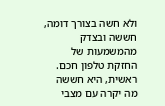ולא חשה בצורך דומה, חששה ובצדק מהמשמעות של החזקת טלפון חכם. ראשית, היא חששה מה יקרה עם מצבי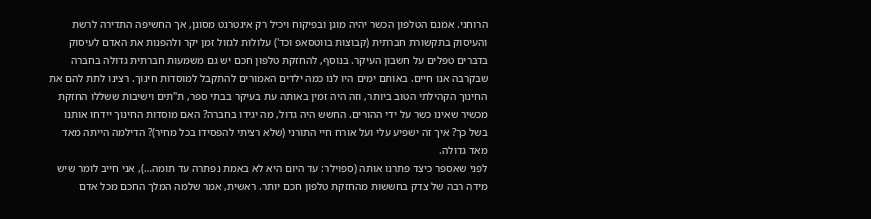הרוחני. אמנם הטלפון הכשר יהיה מוגן ובפיקוח ויכיל רק אינטרנט מסונן, אך החשיפה התדירה לרשת והעיסוק בתקשורת חברתית (קבוצות בווטסאפ וכד') עלולות לגזול זמן יקר ולהפנות את האדם לעיסוק בדברים טפלים על חשבון העיקר. בנוסף, להחזקת טלפון חכם יש גם משמעות חברתית גדולה בחברה שבקרבה אנו חיים. באותם ימים היו לנו כמה ילדים האמורים להתקבל למוסדות חינוך. רצינו לתת להם את החינוך הקהילתי הטוב ביותר, וזה היה זמין באותה עת בעיקר בבתי ספר, ת"תים וישיבות ששללו החזקת מכשיר שאינו כשר על ידי ההורים. החשש היה גדול, מה יגידו בחברה? האם מוסדות החינוך יידחו אותנו בשל כך? איך זה ישפיע עלי ועל אורח חיי התורני (שלא רציתי להפסידו בכל מחיר)? הדילמה הייתה מאד מאד גדולה.
לפני שאספר כיצד פתרנו אותה (ספוילר: עד היום היא לא באמת נפתרה עד תומה…), אני חייב לומר שיש מידה רבה של צדק בחששות מהחזקת טלפון חכם יותר. ראשית, אמר שלמה המלך החכם מכל אדם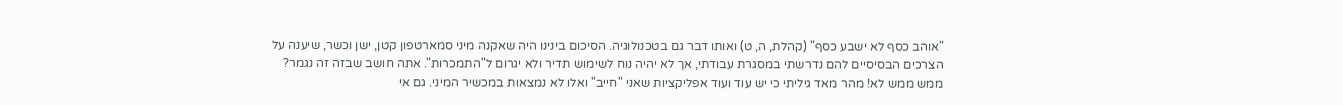"אוהב כסף לא ישבע כסף" (קהלת, ה, ט) ואותו דבר גם בטכנולוגיה. הסיכום בינינו היה שאקנה מיני סמארטפון קטן, ישן וכשר, שיענה על הצרכים הבסיסיים להם נדרשתי במסגרת עבודתי, אך לא יהיה נוח לשימוש תדיר ולא יגרום ל"התמכרות". אתה חושב שבזה זה נגמר? ממש ממש לא! מהר מאד גיליתי כי יש עוד ועוד אפליקציות שאני "חייב" ואלו לא נמצאות במכשיר המיני. גם אי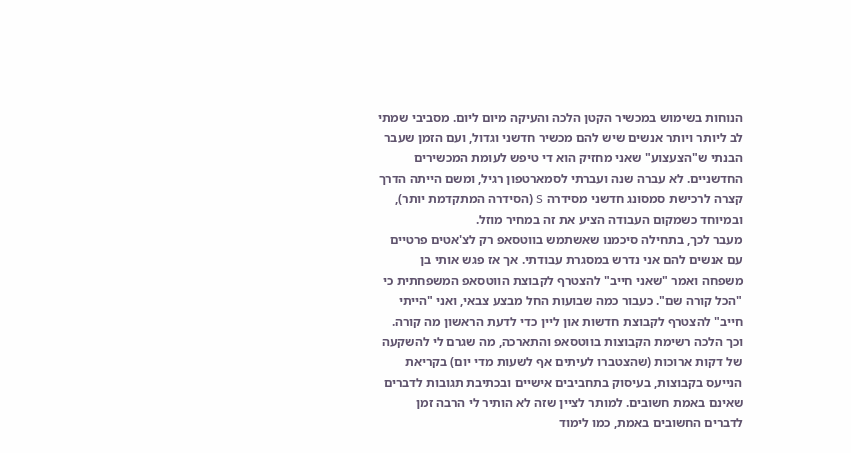הנוחות בשימוש במכשיר הקטן הלכה והעיקה מיום ליום. מסביבי שמתי לב ליותר ויותר אנשים שיש להם מכשיר חדשני וגדול, ועם הזמן שעבר הבנתי ש"הצעצוע" שאני מחזיק הוא די טיפש לעומת המכשירים החדשניים. לא עברה שנה ועברתי לסמארטפון רגיל, ומשם הייתה הדרך קצרה לרכישת סמסונג חדשני מסידרה S (הסידרה המתקדמת יותר), ובמיוחד כשמקום העבודה הציע את זה במחיר מוזל.
מעבר לכך, בתחילה סיכמנו שאשתמש בווטסאפ רק לצ'אטים פרטיים עם אנשים להם אני נדרש במסגרת עבודתי. אך אז פגש אותי בן משפחה ואמר "שאני חייב" להצטרף לקבוצת הווטסאפ המשפחתית כי "הכל קורה שם". כעבור כמה שבועות החל מבצע צבאי, ואני "הייתי חייב" להצטרף לקבוצת חדשות און ליין כדי לדעת הראשון מה קורה. וכך הלכה רשימת הקבוצות בווטסאפ והתארכה, מה שגרם לי להשקעה של דקות ארוכות (שהצטברו לעיתים אף לשעות מדי יום) בקריאת הנייעס בקבוצות, בעיסוק בתחביבים אישיים ובכתיבת תגובות לדברים שאינם באמת חשובים. למותר לציין שזה לא הותיר לי הרבה זמן לדברים החשובים באמת, כמו לימוד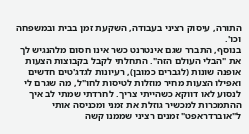התורה, עיסוק רציני בעבודה, השקעת זמן בבית ובמשפחה וכו'.
בנוסף, התברר שגם אינטרנט כשר אינו חסום מלהנגיש לך את "הבלי העולם הזה". התחלתי לקבל בקבוצות הצעות אופנה שונות (לגברים כמובן), רעיונות לגדג'טים חדשים ואפילו הצעות מחיר מוזלות לטיסות לחו"ל, מה שגרם לי לנסוע לאו דווקא כשהייתי צריך. לחרדתי שמתי לב איך ההתמכרות למכשיר גוזלת את זמני ומכניסה אותי ל"אוברדראפט" זמנים רציני שממנו קשה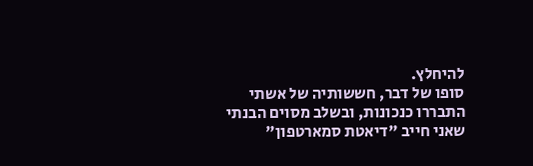להיחלץ.
סופו של דבר, חששותיה של אשתי התבררו כנכונות, ובשלב מסוים הבנתי שאני חייב "דיאטת סמארטפון"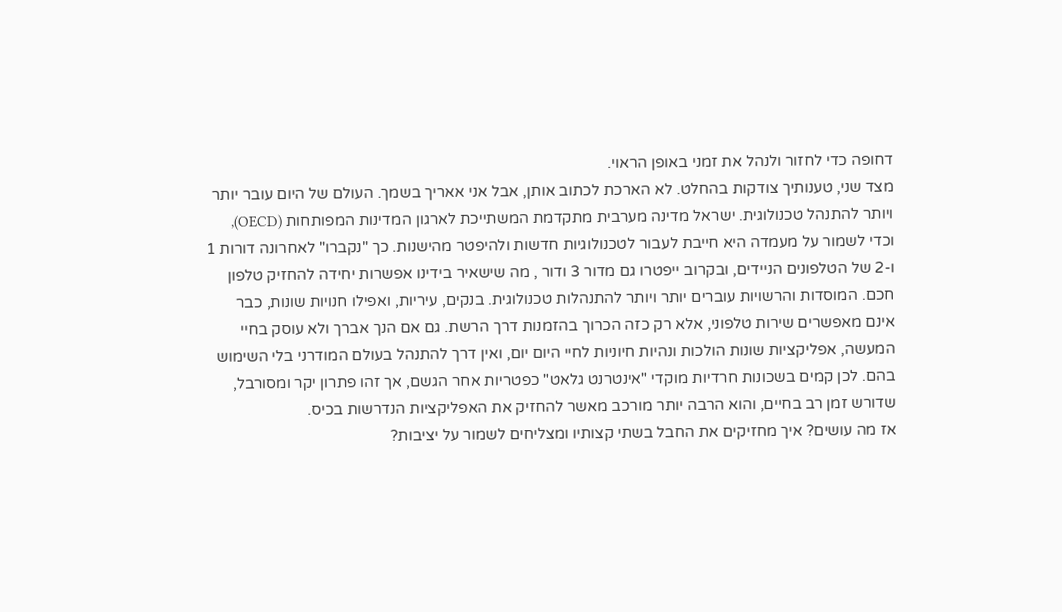דחופה כדי לחזור ולנהל את זמני באופן הראוי.
מצד שני, טענותיך צודקות בהחלט. לא הארכת לכתוב אותן, אבל אני אאריך בשמך. העולם של היום עובר יותר ויותר להתנהל טכנולוגית. ישראל מדינה מערבית מתקדמת המשתייכת לארגון המדינות המפותחות (OECD), וכדי לשמור על מעמדה היא חייבת לעבור לטכנולוגיות חדשות ולהיפטר מהישנות. כך "נקברו" לאחרונה דורות 1 ו-2 של הטלפונים הניידים, ובקרוב ייפטרו גם מדור 3 ודור , מה שישאיר בידינו אפשרות יחידה להחזיק טלפון חכם. המוסדות והרשויות עוברים יותר ויותר להתנהלות טכנולוגית. בנקים, עיריות, ואפילו חנויות שונות, כבר אינם מאפשרים שירות טלפוני, אלא רק כזה הכרוך בהזמנות דרך הרשת. גם אם הנך אברך ולא עוסק בחיי המעשה, אפליקציות שונות הולכות ונהיות חיוניות לחיי היום יום, ואין דרך להתנהל בעולם המודרני בלי השימוש בהם. לכן קמים בשכונות חרדיות מוקדי "אינטרנט גלאט" כפטריות אחר הגשם, אך זהו פתרון יקר ומסורבל, שדורש זמן רב בחיים, והוא הרבה יותר מורכב מאשר להחזיק את האפליקציות הנדרשות בכיס.
אז מה עושים? איך מחזיקים את החבל בשתי קצותיו ומצליחים לשמור על יציבות?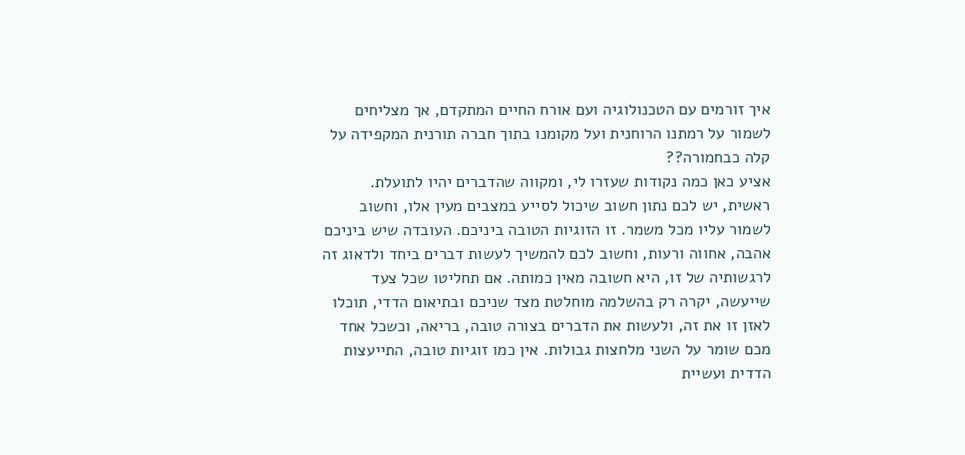איך זורמים עם הטכנולוגיה ועם אורח החיים המתקדם, אך מצליחים לשמור על רמתנו הרוחנית ועל מקומנו בתוך חברה תורנית המקפידה על קלה כבחמורה??
אציע כאן כמה נקודות שעזרו לי, ומקווה שהדברים יהיו לתועלת.
ראשית, יש לכם נתון חשוב שיכול לסייע במצבים מעין אלו, וחשוב לשמור עליו מכל משמר. זו הזוגיות הטובה ביניכם. העובדה שיש ביניכם אהבה, אחווה ורעות, וחשוב לכם להמשיך לעשות דברים ביחד ולדאוג זה לרגשותיה של זו, היא חשובה מאין כמותה. אם תחליטו שכל צעד שייעשה, יקרה רק בהשלמה מוחלטת מצד שניכם ובתיאום הדדי, תוכלו לאזן זו את זה, ולעשות את הדברים בצורה טובה, בריאה, וכשכל אחד מכם שומר על השני מלחצות גבולות. אין כמו זוגיות טובה, התייעצות הדדית ועשיית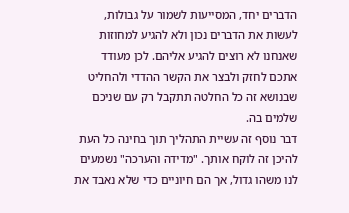הדברים יחד, המסייעות לשמור על גבולות, לעשות את הדברים נכון ולא להגיע למחוזות שאנחנו לא רוצים להגיע אליהם. לכן מעודד אתכם לחזק ולבצר את הקשר ההדדי ולהחליט שבנושא זה כל החלטה תתקבל רק עם שניכם שלמים בה.
דבר נוסף זה עשיית התהליך תוך בחינה כל העת להיכן זה לוקח אותך. "מדידה והערכה" נשמעים לנו משהו גדול, אך הם חיוניים כדי שלא נאבד את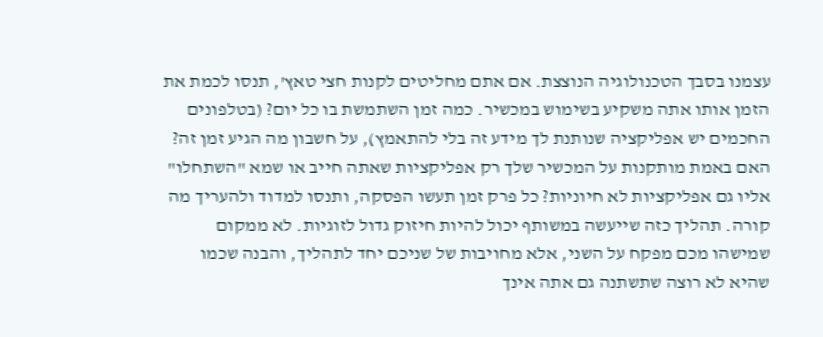עצמנו בסבך הטכנולוגיה הנוצצת. אם אתם מחליטים לקנות חצי טאץ', תנסו לכמת את הזמן אותו אתה משקיע בשימוש במכשיר. כמה זמן השתמשת בו כל יום? (בטלפונים החכמים יש אפליקציה שנותנת לך מידע זה בלי להתאמץ), על חשבון מה הגיע זמן זה? האם באמת מותקנות על המכשיר שלך רק אפליקציות שאתה חייב או שמא "השתחלו" אליו גם אפליקציות לא חיוניות? כל פרק זמן תעשו הפסקה, ותנסו למדוד ולהעריך מה קורה. תהליך כזה שייעשה במשותף יכול להיות חיזוק גדול לזוגיות. לא ממקום שמישהו מכם מפקח על השני, אלא מחויבות של שניכם יחד לתהליך, והבנה שכמו שהיא לא רוצה שתשתנה גם אתה אינך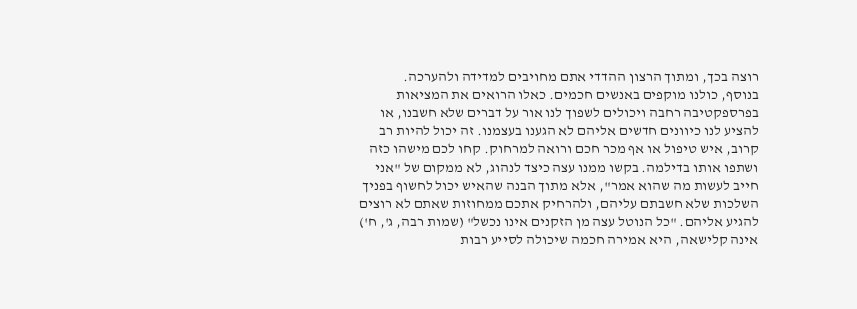רוצה בכך, ומתוך הרצון ההדדי אתם מחויבים למדידה ולהערכה.
בנוסף, כולנו מוקפים באנשים חכמים. כאלו הרואים את המציאות בפרספקטיבה רחבה ויכולים לשפוך לנו אור על דברים שלא חשבנו, או להציע לנו כיוונים חדשים אליהם לא הגענו בעצמנו. זה יכול להיות רב קרוב, איש טיפול או אף מכר חכם ורואה למרחוק. קחו לכם מישהו כזה ושתפו אותו בדילמה. בקשו ממנו עצה כיצד לנהוג, לא ממקום של "אני חייב לעשות מה שהוא אמר", אלא מתוך הבנה שהאיש יכול לחשוף בפניך השלכות שלא חשבתם עליהם, ולהרחיק אתכם ממחוזות שאתם לא רוצים להגיע אליהם. "כל הנוטל עצה מן הזקנים אינו נכשל" (שמות רבה, ג', ח') אינה קלישאה, היא אמירה חכמה שיכולה לסייע רבות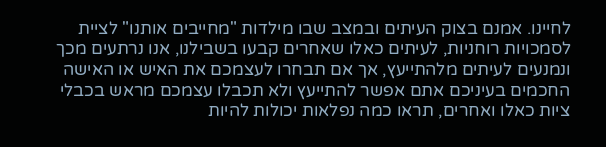לחיינו. אמנם בצוק העיתים ובמצב שבו מילדות "מחייבים אותנו" לציית לסמכויות רוחניות, לעיתים כאלו שאחרים קבעו בשבילנו, אנו נרתעים מכך ונמנעים לעיתים מלהתייעץ, אך אם תבחרו לעצמכם את האיש או האישה החכמים בעיניכם אתם אפשר להתייעץ ולא תכבלו עצמכם מראש בכבלי ציות כאלו ואחרים, תראו כמה נפלאות יכולות להיות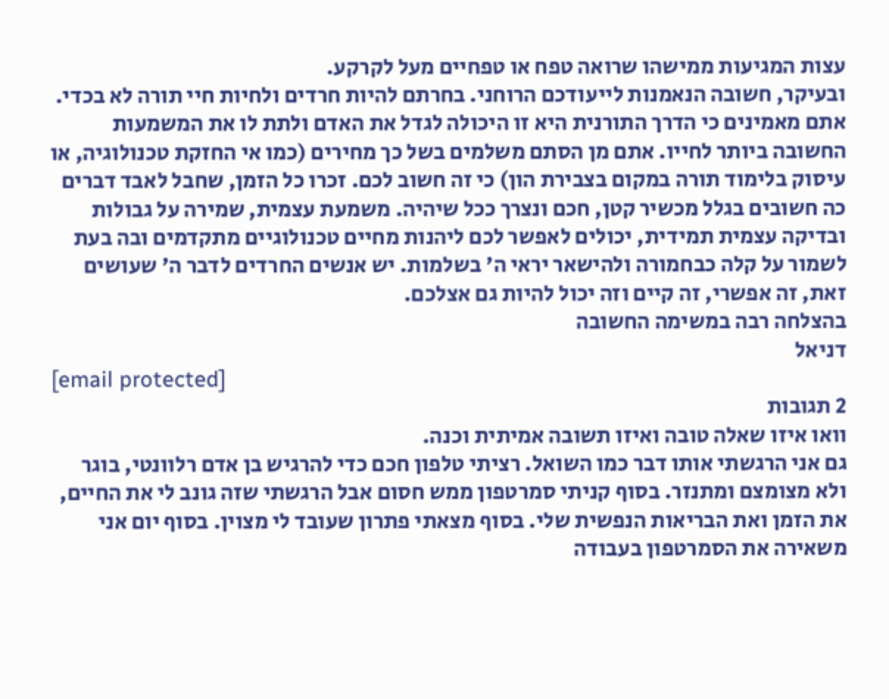עצות המגיעות ממישהו שרואה טפח או טפחיים מעל לקרקע.
ובעיקר, חשובה הנאמנות לייעודכם הרוחני. בחרתם להיות חרדים ולחיות חיי תורה לא בכדי. אתם מאמינים כי הדרך התורנית היא זו היכולה לגדל את האדם ולתת לו את המשמעות החשובה ביותר לחייו. אתם מן הסתם משלמים בשל כך מחירים (כמו אי החזקת טכנולוגיה, או עיסוק בלימוד תורה במקום בצבירת הון) כי זה חשוב לכם. זכרו כל הזמן, שחבל לאבד דברים כה חשובים בגלל מכשיר קטן, חכם ונצרך ככל שיהיה. משמעת עצמית, שמירה על גבולות ובדיקה עצמית תמידית, יכולים לאפשר לכם ליהנות מחיים טכנולוגיים מתקדמים ובה בעת לשמור על קלה כבחמורה ולהישאר יראי ה' בשלמות. יש אנשים החרדים לדבר ה' שעושים זאת, זה אפשרי, זה קיים וזה יכול להיות גם אצלכם.
בהצלחה רבה במשימה החשובה
דניאל
[email protected]
2 תגובות
וואו איזו שאלה טובה ואיזו תשובה אמיתית וכנה.
גם אני הרגשתי אותו דבר כמו השואל. רציתי טלפון חכם כדי להרגיש בן אדם רלוונטי, בוגר ולא מצומצם ומתנזר. בסוף קניתי סמרטפון ממש חסום אבל הרגשתי שזה גונב לי את החיים, את הזמן ואת הבריאות הנפשית שלי. בסוף מצאתי פתרון שעובד לי מצוין. בסוף יום אני משאירה את הסמרטפון בעבודה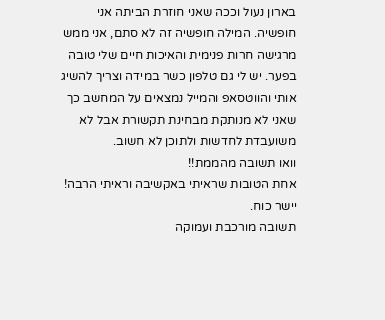בארון נעול וככה שאני חוזרת הביתה אני חופשיה. המילה חופשיה זה לא סתם, אני ממש מרגישה חרות פנימית והאיכות חיים שלי טובה בפער. יש לי גם טלפון כשר במידה וצריך להשיג אותי והווטסאפ והמייל נמצאים על המחשב כך שאני לא מנותקת מבחינת תקשורת אבל לא משועבדת לחדשות ולתוכן לא חשוב.
וואו תשובה מהממת!!
אחת הטובות שראיתי באקשיבה וראיתי הרבה!
יישר כוח.
תשובה מורכבת ועמוקה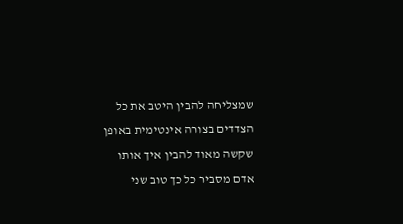שמצליחה להבין היטב את כל הצדדים בצורה אינטימית באופן שקשה מאוד להבין איך אותו אדם מסביר כל כך טוב שני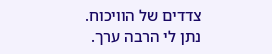צדדים של הוויכוח.
נתן לי הרבה ערך.